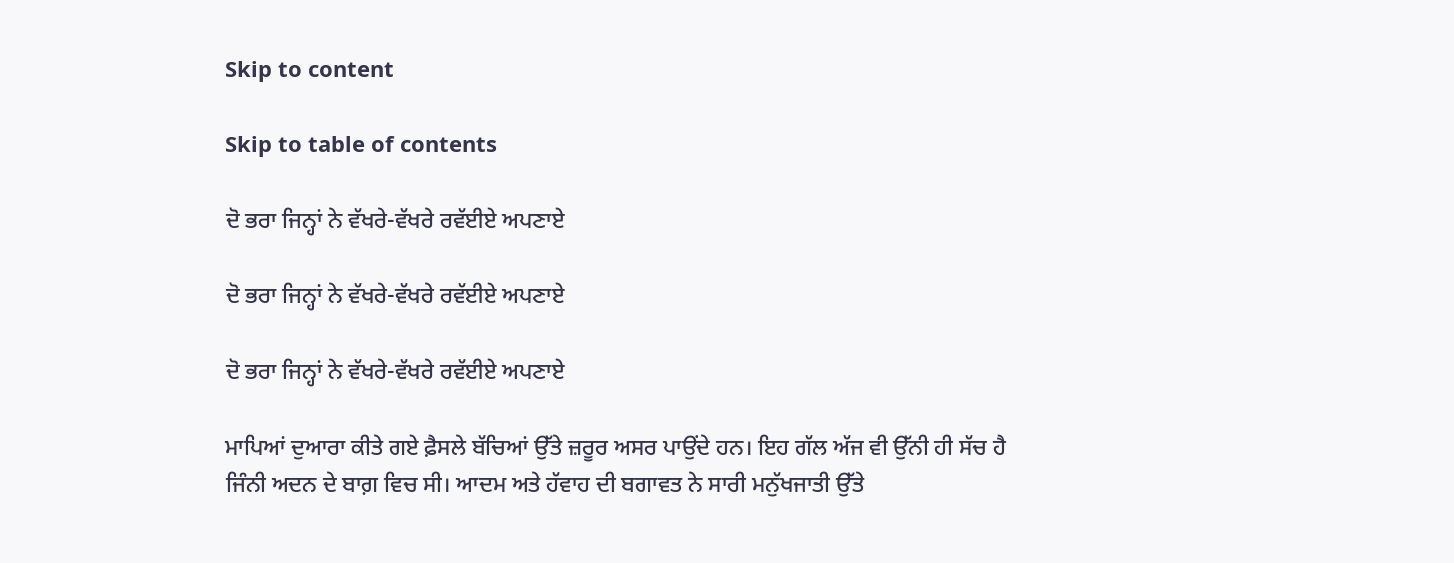Skip to content

Skip to table of contents

ਦੋ ਭਰਾ ਜਿਨ੍ਹਾਂ ਨੇ ਵੱਖਰੇ-ਵੱਖਰੇ ਰਵੱਈਏ ਅਪਣਾਏ

ਦੋ ਭਰਾ ਜਿਨ੍ਹਾਂ ਨੇ ਵੱਖਰੇ-ਵੱਖਰੇ ਰਵੱਈਏ ਅਪਣਾਏ

ਦੋ ਭਰਾ ਜਿਨ੍ਹਾਂ ਨੇ ਵੱਖਰੇ-ਵੱਖਰੇ ਰਵੱਈਏ ਅਪਣਾਏ

ਮਾਪਿਆਂ ਦੁਆਰਾ ਕੀਤੇ ਗਏ ਫ਼ੈਸਲੇ ਬੱਚਿਆਂ ਉੱਤੇ ਜ਼ਰੂਰ ਅਸਰ ਪਾਉਂਦੇ ਹਨ। ਇਹ ਗੱਲ ਅੱਜ ਵੀ ਉੱਨੀ ਹੀ ਸੱਚ ਹੈ ਜਿੰਨੀ ਅਦਨ ਦੇ ਬਾਗ਼ ਵਿਚ ਸੀ। ਆਦਮ ਅਤੇ ਹੱਵਾਹ ਦੀ ਬਗਾਵਤ ਨੇ ਸਾਰੀ ਮਨੁੱਖਜਾਤੀ ਉੱਤੇ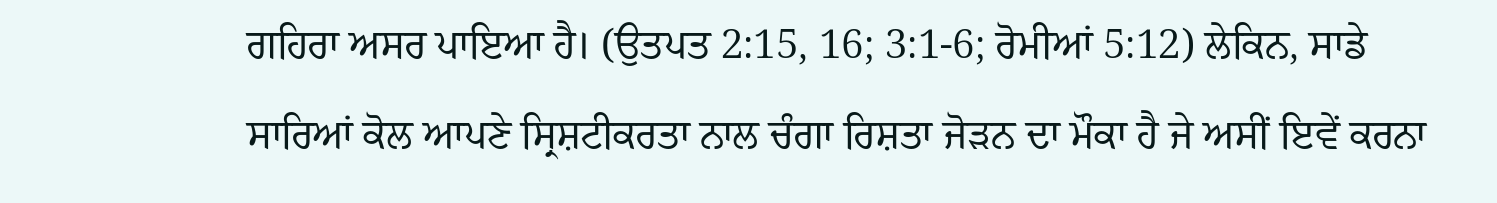ਗਹਿਰਾ ਅਸਰ ਪਾਇਆ ਹੈ। (ਉਤਪਤ 2:15, 16; 3:1-6; ਰੋਮੀਆਂ 5:12) ਲੇਕਿਨ, ਸਾਡੇ ਸਾਰਿਆਂ ਕੋਲ ਆਪਣੇ ਸ੍ਰਿਸ਼ਟੀਕਰਤਾ ਨਾਲ ਚੰਗਾ ਰਿਸ਼ਤਾ ਜੋੜਨ ਦਾ ਮੌਕਾ ਹੈ ਜੇ ਅਸੀਂ ਇਵੇਂ ਕਰਨਾ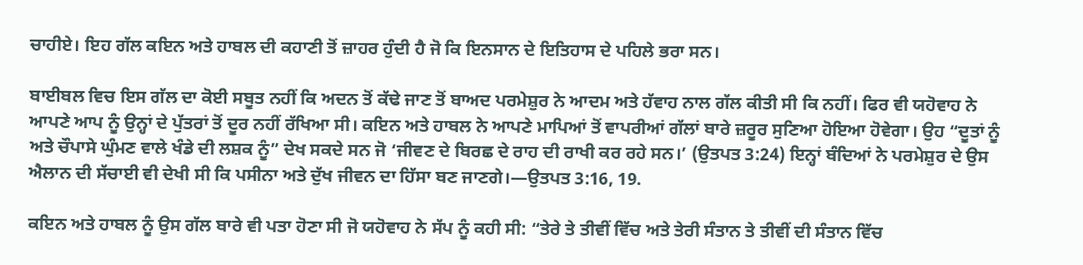ਚਾਹੀਏ। ਇਹ ਗੱਲ ਕਇਨ ਅਤੇ ਹਾਬਲ ਦੀ ਕਹਾਣੀ ਤੋਂ ਜ਼ਾਹਰ ਹੁੰਦੀ ਹੈ ਜੋ ਕਿ ਇਨਸਾਨ ਦੇ ਇਤਿਹਾਸ ਦੇ ਪਹਿਲੇ ਭਰਾ ਸਨ।

ਬਾਈਬਲ ਵਿਚ ਇਸ ਗੱਲ ਦਾ ਕੋਈ ਸਬੂਤ ਨਹੀਂ ਕਿ ਅਦਨ ਤੋਂ ਕੱਢੇ ਜਾਣ ਤੋਂ ਬਾਅਦ ਪਰਮੇਸ਼ੁਰ ਨੇ ਆਦਮ ਅਤੇ ਹੱਵਾਹ ਨਾਲ ਗੱਲ ਕੀਤੀ ਸੀ ਕਿ ਨਹੀਂ। ਫਿਰ ਵੀ ਯਹੋਵਾਹ ਨੇ ਆਪਣੇ ਆਪ ਨੂੰ ਉਨ੍ਹਾਂ ਦੇ ਪੁੱਤਰਾਂ ਤੋਂ ਦੂਰ ਨਹੀਂ ਰੱਖਿਆ ਸੀ। ਕਇਨ ਅਤੇ ਹਾਬਲ ਨੇ ਆਪਣੇ ਮਾਪਿਆਂ ਤੋਂ ਵਾਪਰੀਆਂ ਗੱਲਾਂ ਬਾਰੇ ਜ਼ਰੂਰ ਸੁਣਿਆ ਹੋਇਆ ਹੋਵੇਗਾ। ਉਹ “ਦੂਤਾਂ ਨੂੰ ਅਤੇ ਚੌਪਾਸੇ ਘੁੰਮਣ ਵਾਲੇ ਖੰਡੇ ਦੀ ਲਸ਼ਕ ਨੂੰ” ਦੇਖ ਸਕਦੇ ਸਨ ਜੋ ‘ਜੀਵਣ ਦੇ ਬਿਰਛ ਦੇ ਰਾਹ ਦੀ ਰਾਖੀ ਕਰ ਰਹੇ ਸਨ।’ (ਉਤਪਤ 3:24) ਇਨ੍ਹਾਂ ਬੰਦਿਆਂ ਨੇ ਪਰਮੇਸ਼ੁਰ ਦੇ ਉਸ ਐਲਾਨ ਦੀ ਸੱਚਾਈ ਵੀ ਦੇਖੀ ਸੀ ਕਿ ਪਸੀਨਾ ਅਤੇ ਦੁੱਖ ਜੀਵਨ ਦਾ ਹਿੱਸਾ ਬਣ ਜਾਣਗੇ।—ਉਤਪਤ 3:16, 19.

ਕਇਨ ਅਤੇ ਹਾਬਲ ਨੂੰ ਉਸ ਗੱਲ ਬਾਰੇ ਵੀ ਪਤਾ ਹੋਣਾ ਸੀ ਜੋ ਯਹੋਵਾਹ ਨੇ ਸੱਪ ਨੂੰ ਕਹੀ ਸੀ: “ਤੇਰੇ ਤੇ ਤੀਵੀਂ ਵਿੱਚ ਅਤੇ ਤੇਰੀ ਸੰਤਾਨ ਤੇ ਤੀਵੀਂ ਦੀ ਸੰਤਾਨ ਵਿੱਚ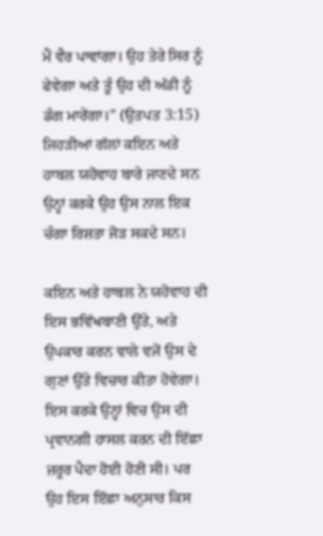ਮੈਂ ਵੈਰ ਪਾਵਾਂਗਾ। ਉਹ ਤੇਰੇ ਸਿਰ ਨੂੰ ਫੇਵੇਗਾ ਅਤੇ ਤੂੰ ਉਹ ਦੀ ਅੱਡੀ ਨੂੰ ਡੰਗ ਮਾਰੇਂਗਾ।” (ਉਤਪਤ 3:15) ਜਿਹੜੀਆਂ ਗੱਲਾਂ ਕਇਨ ਅਤੇ ਹਾਬਲ ਯਹੋਵਾਹ ਬਾਰੇ ਜਾਣਦੇ ਸਨ ਉਨ੍ਹਾਂ ਕਰਕੇ ਉਹ ਉਸ ਨਾਲ ਇਕ ਚੰਗਾ ਰਿਸ਼ਤਾ ਜੋੜ ਸਕਦੇ ਸਨ।

ਕਇਨ ਅਤੇ ਹਾਬਲ ਨੇ ਯਹੋਵਾਹ ਦੀ ਇਸ ਭਵਿੱਖਬਾਣੀ ਉੱਤੇ, ਅਤੇ ਉਪਕਾਰ ਕਰਨ ਵਾਲੇ ਵਜੋਂ ਉਸ ਦੇ ਗੁਣਾਂ ਉੱਤੇ ਵਿਚਾਰ ਕੀਤਾ ਹੋਵੇਗਾ। ਇਸ ਕਰਕੇ ਉਨ੍ਹਾਂ ਵਿਚ ਉਸ ਦੀ ਪ੍ਰਵਾਨਗੀ ਹਾਸਲ ਕਰਨ ਦੀ ਇੱਛਾ ਜ਼ਰੂਰ ਪੈਦਾ ਹੋਈ ਹੋਣੀ ਸੀ। ਪਰ ਉਹ ਇਸ ਇੱਛਾ ਅਨੁਸਾਰ ਕਿਸ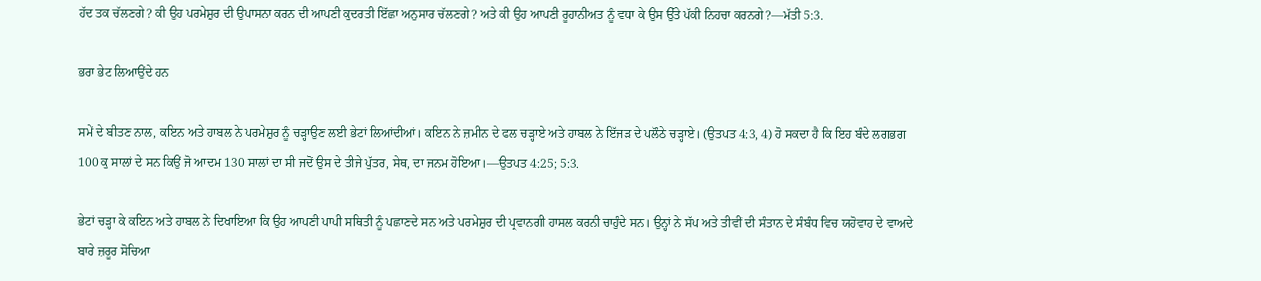ਹੱਦ ਤਕ ਚੱਲਣਗੇ? ਕੀ ਉਹ ਪਰਮੇਸ਼ੁਰ ਦੀ ਉਪਾਸਨਾ ਕਰਨ ਦੀ ਆਪਣੀ ਕੁਦਰਤੀ ਇੱਛਾ ਅਨੁਸਾਰ ਚੱਲਣਗੇ? ਅਤੇ ਕੀ ਉਹ ਆਪਣੀ ਰੂਹਾਨੀਅਤ ਨੂੰ ਵਧਾ ਕੇ ਉਸ ਉੱਤੇ ਪੱਕੀ ਨਿਹਚਾ ਕਰਨਗੇ?—ਮੱਤੀ 5:3.

ਭਰਾ ਭੇਟ ਲਿਆਉਂਦੇ ਹਨ

ਸਮੇਂ ਦੇ ਬੀਤਣ ਨਾਲ, ਕਇਨ ਅਤੇ ਹਾਬਲ ਨੇ ਪਰਮੇਸ਼ੁਰ ਨੂੰ ਚੜ੍ਹਾਉਣ ਲਈ ਭੇਟਾਂ ਲਿਆਂਦੀਆਂ। ਕਇਨ ਨੇ ਜ਼ਮੀਨ ਦੇ ਫਲ ਚੜ੍ਹਾਏ ਅਤੇ ਹਾਬਲ ਨੇ ਇੱਜੜ ਦੇ ਪਲੌਠੇ ਚੜ੍ਹਾਏ। (ਉਤਪਤ 4:3, 4) ਹੋ ਸਕਦਾ ਹੈ ਕਿ ਇਹ ਬੰਦੇ ਲਗਭਗ 100 ਕੁ ਸਾਲਾਂ ਦੇ ਸਨ ਕਿਉਂ ਜੋ ਆਦਮ 130 ਸਾਲਾਂ ਦਾ ਸੀ ਜਦੋਂ ਉਸ ਦੇ ਤੀਜੇ ਪੁੱਤਰ, ਸੇਥ, ਦਾ ਜਨਮ ਹੋਇਆ।—ਉਤਪਤ 4:25; 5:3.

ਭੇਟਾਂ ਚੜ੍ਹਾ ਕੇ ਕਇਨ ਅਤੇ ਹਾਬਲ ਨੇ ਦਿਖਾਇਆ ਕਿ ਉਹ ਆਪਣੀ ਪਾਪੀ ਸਥਿਤੀ ਨੂੰ ਪਛਾਣਦੇ ਸਨ ਅਤੇ ਪਰਮੇਸ਼ੁਰ ਦੀ ਪ੍ਰਵਾਨਗੀ ਹਾਸਲ ਕਰਨੀ ਚਾਹੁੰਦੇ ਸਨ। ਉਨ੍ਹਾਂ ਨੇ ਸੱਪ ਅਤੇ ਤੀਵੀਂ ਦੀ ਸੰਤਾਨ ਦੇ ਸੰਬੰਧ ਵਿਚ ਯਹੋਵਾਹ ਦੇ ਵਾਅਦੇ ਬਾਰੇ ਜ਼ਰੂਰ ਸੋਚਿਆ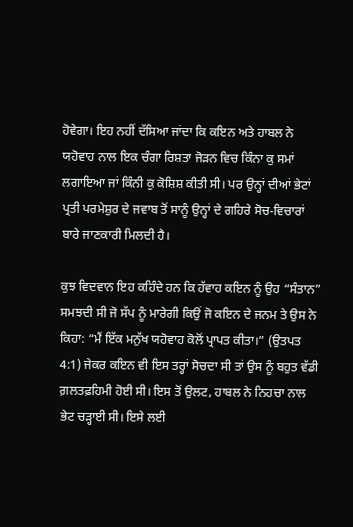ਹੋਵੇਗਾ। ਇਹ ਨਹੀਂ ਦੱਸਿਆ ਜਾਂਦਾ ਕਿ ਕਇਨ ਅਤੇ ਹਾਬਲ ਨੇ ਯਹੋਵਾਹ ਨਾਲ ਇਕ ਚੰਗਾ ਰਿਸ਼ਤਾ ਜੋੜਨ ਵਿਚ ਕਿੰਨਾ ਕੁ ਸਮਾਂ ਲਗਾਇਆ ਜਾਂ ਕਿੰਨੀ ਕੁ ਕੋਸ਼ਿਸ਼ ਕੀਤੀ ਸੀ। ਪਰ ਉਨ੍ਹਾਂ ਦੀਆਂ ਭੇਟਾਂ ਪ੍ਰਤੀ ਪਰਮੇਸ਼ੁਰ ਦੇ ਜਵਾਬ ਤੋਂ ਸਾਨੂੰ ਉਨ੍ਹਾਂ ਦੇ ਗਹਿਰੇ ਸੋਚ-ਵਿਚਾਰਾਂ ਬਾਰੇ ਜਾਣਕਾਰੀ ਮਿਲਦੀ ਹੈ।

ਕੁਝ ਵਿਦਵਾਨ ਇਹ ਕਹਿੰਦੇ ਹਨ ਕਿ ਹੱਵਾਹ ਕਇਨ ਨੂੰ ਉਹ “ਸੰਤਾਨ” ਸਮਝਦੀ ਸੀ ਜੋ ਸੱਪ ਨੂੰ ਮਾਰੇਗੀ ਕਿਉਂ ਜੋ ਕਇਨ ਦੇ ਜਨਮ ਤੇ ਉਸ ਨੇ ਕਿਹਾ: “ਮੈਂ ਇੱਕ ਮਨੁੱਖ ਯਹੋਵਾਹ ਕੋਲੋਂ ਪ੍ਰਾਪਤ ਕੀਤਾ।” (ਉਤਪਤ 4:1) ਜੇਕਰ ਕਇਨ ਵੀ ਇਸ ਤਰ੍ਹਾਂ ਸੋਚਦਾ ਸੀ ਤਾਂ ਉਸ ਨੂੰ ਬਹੁਤ ਵੱਡੀ ਗ਼ਲਤਫ਼ਹਿਮੀ ਹੋਈ ਸੀ। ਇਸ ਤੋਂ ਉਲਟ, ਹਾਬਲ ਨੇ ਨਿਹਚਾ ਨਾਲ ਭੇਟ ਚੜ੍ਹਾਈ ਸੀ। ਇਸੇ ਲਈ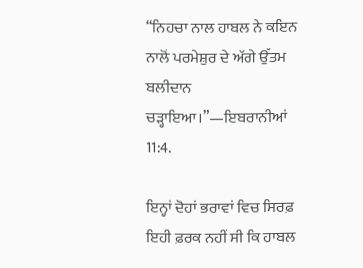“ਨਿਹਚਾ ਨਾਲ ਹਾਬਲ ਨੇ ਕਇਨ ਨਾਲੋਂ ਪਰਮੇਸ਼ੁਰ ਦੇ ਅੱਗੇ ਉੱਤਮ ਬਲੀਦਾਨ ਚੜ੍ਹਾਇਆ।”—ਇਬਰਾਨੀਆਂ 11:4.

ਇਨ੍ਹਾਂ ਦੋਹਾਂ ਭਰਾਵਾਂ ਵਿਚ ਸਿਰਫ਼ ਇਹੀ ਫ਼ਰਕ ਨਹੀਂ ਸੀ ਕਿ ਹਾਬਲ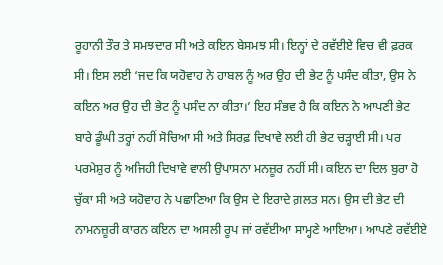ਰੂਹਾਨੀ ਤੌਰ ਤੇ ਸਮਝਦਾਰ ਸੀ ਅਤੇ ਕਇਨ ਬੇਸਮਝ ਸੀ। ਇਨ੍ਹਾਂ ਦੇ ਰਵੱਈਏ ਵਿਚ ਵੀ ਫ਼ਰਕ ਸੀ। ਇਸ ਲਈ ‘ਜਦ ਕਿ ਯਹੋਵਾਹ ਨੇ ਹਾਬਲ ਨੂੰ ਅਰ ਉਹ ਦੀ ਭੇਟ ਨੂੰ ਪਸੰਦ ਕੀਤਾ, ਉਸ ਨੇ ਕਇਨ ਅਰ ਉਹ ਦੀ ਭੇਟ ਨੂੰ ਪਸੰਦ ਨਾ ਕੀਤਾ।’ ਇਹ ਸੰਭਵ ਹੈ ਕਿ ਕਇਨ ਨੇ ਆਪਣੀ ਭੇਟ ਬਾਰੇ ਡੂੰਘੀ ਤਰ੍ਹਾਂ ਨਹੀਂ ਸੋਚਿਆ ਸੀ ਅਤੇ ਸਿਰਫ਼ ਦਿਖਾਵੇ ਲਈ ਹੀ ਭੇਟ ਚੜ੍ਹਾਈ ਸੀ। ਪਰ ਪਰਮੇਸ਼ੁਰ ਨੂੰ ਅਜਿਹੀ ਦਿਖਾਵੇ ਵਾਲੀ ਉਪਾਸਨਾ ਮਨਜ਼ੂਰ ਨਹੀਂ ਸੀ। ਕਇਨ ਦਾ ਦਿਲ ਬੁਰਾ ਹੋ ਚੁੱਕਾ ਸੀ ਅਤੇ ਯਹੋਵਾਹ ਨੇ ਪਛਾਣਿਆ ਕਿ ਉਸ ਦੇ ਇਰਾਦੇ ਗ਼ਲਤ ਸਨ। ਉਸ ਦੀ ਭੇਟ ਦੀ ਨਾਮਨਜ਼ੂਰੀ ਕਾਰਨ ਕਇਨ ਦਾ ਅਸਲੀ ਰੂਪ ਜਾਂ ਰਵੱਈਆ ਸਾਮ੍ਹਣੇ ਆਇਆ। ਆਪਣੇ ਰਵੱਈਏ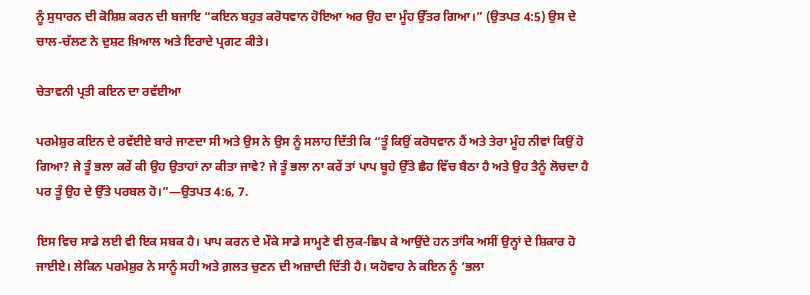ਨੂੰ ਸੁਧਾਰਨ ਦੀ ਕੋਸ਼ਿਸ਼ ਕਰਨ ਦੀ ਬਜਾਇ “ਕਇਨ ਬਹੁਤ ਕਰੋਧਵਾਨ ਹੋਇਆ ਅਰ ਉਹ ਦਾ ਮੂੰਹ ਉੱਤਰ ਗਿਆ।” (ਉਤਪਤ 4:5) ਉਸ ਦੇ ਚਾਲ-ਚੱਲਣ ਨੇ ਦੁਸ਼ਟ ਖ਼ਿਆਲ ਅਤੇ ਇਰਾਦੇ ਪ੍ਰਗਟ ਕੀਤੇ।

ਚੇਤਾਵਨੀ ਪ੍ਰਤੀ ਕਇਨ ਦਾ ਰਵੱਈਆ

ਪਰਮੇਸ਼ੁਰ ਕਇਨ ਦੇ ਰਵੱਈਏ ਬਾਰੇ ਜਾਣਦਾ ਸੀ ਅਤੇ ਉਸ ਨੇ ਉਸ ਨੂੰ ਸਲਾਹ ਦਿੱਤੀ ਕਿ “ਤੂੰ ਕਿਉਂ ਕਰੋਧਵਾਨ ਹੈਂ ਅਤੇ ਤੇਰਾ ਮੂੰਹ ਨੀਵਾਂ ਕਿਉਂ ਹੋ ਗਿਆ? ਜੇ ਤੂੰ ਭਲਾ ਕਰੇਂ ਕੀ ਉਹ ਉਤਾਹਾਂ ਨਾ ਕੀਤਾ ਜਾਵੇ? ਜੇ ਤੂੰ ਭਲਾ ਨਾ ਕਰੇਂ ਤਾਂ ਪਾਪ ਬੂਹੇ ਉੱਤੇ ਛੈਹ ਵਿੱਚ ਬੈਠਾ ਹੈ ਅਤੇ ਉਹ ਤੈਨੂੰ ਲੋਚਦਾ ਹੈ ਪਰ ਤੂੰ ਉਹ ਦੇ ਉੱਤੇ ਪਰਬਲ ਹੋ।”—ਉਤਪਤ 4:6, 7.

ਇਸ ਵਿਚ ਸਾਡੇ ਲਈ ਵੀ ਇਕ ਸਬਕ ਹੈ। ਪਾਪ ਕਰਨ ਦੇ ਮੌਕੇ ਸਾਡੇ ਸਾਮ੍ਹਣੇ ਵੀ ਲੁਕ-ਛਿਪ ਕੇ ਆਉਂਦੇ ਹਨ ਤਾਂਕਿ ਅਸੀਂ ਉਨ੍ਹਾਂ ਦੇ ਸ਼ਿਕਾਰ ਹੋ ਜਾਈਏ। ਲੇਕਿਨ ਪਰਮੇਸ਼ੁਰ ਨੇ ਸਾਨੂੰ ਸਹੀ ਅਤੇ ਗ਼ਲਤ ਚੁਣਨ ਦੀ ਅਜ਼ਾਦੀ ਦਿੱਤੀ ਹੈ। ਯਹੋਵਾਹ ਨੇ ਕਇਨ ਨੂੰ ‘ਭਲਾ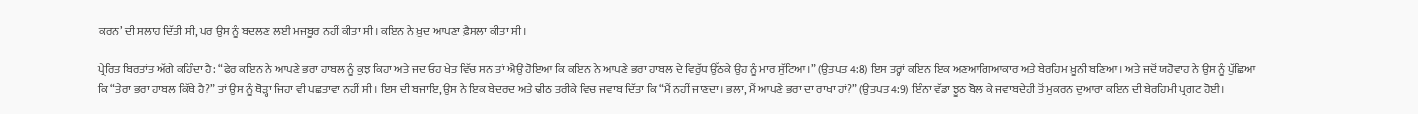ਕਰਨ’ ਦੀ ਸਲਾਹ ਦਿੱਤੀ ਸੀ, ਪਰ ਉਸ ਨੂੰ ਬਦਲਣ ਲਈ ਮਜਬੂਰ ਨਹੀਂ ਕੀਤਾ ਸੀ। ਕਇਨ ਨੇ ਖ਼ੁਦ ਆਪਣਾ ਫ਼ੈਸਲਾ ਕੀਤਾ ਸੀ।

ਪ੍ਰੇਰਿਤ ਬਿਰਤਾਂਤ ਅੱਗੇ ਕਹਿੰਦਾ ਹੈ: “ਫੇਰ ਕਇਨ ਨੇ ਆਪਣੇ ਭਰਾ ਹਾਬਲ ਨੂੰ ਕੁਝ ਕਿਹਾ ਅਤੇ ਜਦ ਓਹ ਖੇਤ ਵਿੱਚ ਸਨ ਤਾਂ ਐਉਂ ਹੋਇਆ ਕਿ ਕਇਨ ਨੇ ਆਪਣੇ ਭਰਾ ਹਾਬਲ ਦੇ ਵਿਰੁੱਧ ਉੱਠਕੇ ਉਹ ਨੂੰ ਮਾਰ ਸੁੱਟਿਆ।” (ਉਤਪਤ 4:8) ਇਸ ਤਰ੍ਹਾਂ ਕਇਨ ਇਕ ਅਣਆਗਿਆਕਾਰ ਅਤੇ ਬੇਰਹਿਮ ਖ਼ੂਨੀ ਬਣਿਆ। ਅਤੇ ਜਦੋਂ ਯਹੋਵਾਹ ਨੇ ਉਸ ਨੂੰ ਪੁੱਛਿਆ ਕਿ “ਤੇਰਾ ਭਰਾ ਹਾਬਲ ਕਿੱਥੇ ਹੈ?” ਤਾਂ ਉਸ ਨੂੰ ਥੋੜ੍ਹਾ ਜਿਹਾ ਵੀ ਪਛਤਾਵਾ ਨਹੀਂ ਸੀ। ਇਸ ਦੀ ਬਜਾਇ, ਉਸ ਨੇ ਇਕ ਬੇਦਰਦ ਅਤੇ ਢੀਠ ਤਰੀਕੇ ਵਿਚ ਜਵਾਬ ਦਿੱਤਾ ਕਿ “ਮੈਂ ਨਹੀਂ ਜਾਣਦਾ। ਭਲਾ, ਮੈਂ ਆਪਣੇ ਭਰਾ ਦਾ ਰਾਖਾ ਹਾਂ?” (ਉਤਪਤ 4:9) ਇੰਨਾ ਵੱਡਾ ਝੂਠ ਬੋਲ ਕੇ ਜਵਾਬਦੇਹੀ ਤੋਂ ਮੁਕਰਨ ਦੁਆਰਾ ਕਇਨ ਦੀ ਬੇਰਹਿਮੀ ਪ੍ਰਗਟ ਹੋਈ।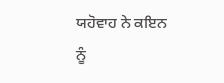ਯਹੋਵਾਹ ਨੇ ਕਇਨ ਨੂੰ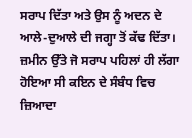ਸਰਾਪ ਦਿੱਤਾ ਅਤੇ ਉਸ ਨੂੰ ਅਦਨ ਦੇ ਆਲੇ-ਦੁਆਲੇ ਦੀ ਜਗ੍ਹਾ ਤੋਂ ਕੱਢ ਦਿੱਤਾ। ਜ਼ਮੀਨ ਉੱਤੇ ਜੋ ਸਰਾਪ ਪਹਿਲਾਂ ਹੀ ਲੱਗਾ ਹੋਇਆ ਸੀ ਕਇਨ ਦੇ ਸੰਬੰਧ ਵਿਚ ਜ਼ਿਆਦਾ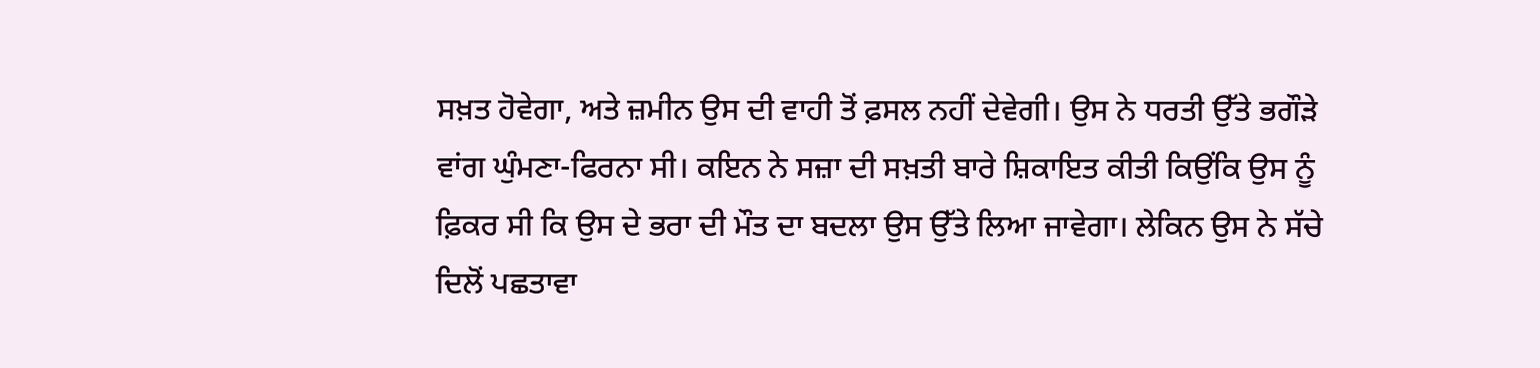ਸਖ਼ਤ ਹੋਵੇਗਾ, ਅਤੇ ਜ਼ਮੀਨ ਉਸ ਦੀ ਵਾਹੀ ਤੋਂ ਫ਼ਸਲ ਨਹੀਂ ਦੇਵੇਗੀ। ਉਸ ਨੇ ਧਰਤੀ ਉੱਤੇ ਭਗੌੜੇ ਵਾਂਗ ਘੁੰਮਣਾ-ਫਿਰਨਾ ਸੀ। ਕਇਨ ਨੇ ਸਜ਼ਾ ਦੀ ਸਖ਼ਤੀ ਬਾਰੇ ਸ਼ਿਕਾਇਤ ਕੀਤੀ ਕਿਉਂਕਿ ਉਸ ਨੂੰ ਫ਼ਿਕਰ ਸੀ ਕਿ ਉਸ ਦੇ ਭਰਾ ਦੀ ਮੌਤ ਦਾ ਬਦਲਾ ਉਸ ਉੱਤੇ ਲਿਆ ਜਾਵੇਗਾ। ਲੇਕਿਨ ਉਸ ਨੇ ਸੱਚੇ ਦਿਲੋਂ ਪਛਤਾਵਾ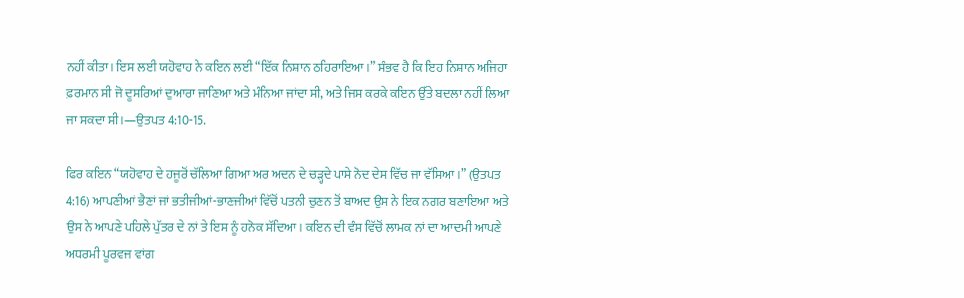ਨਹੀਂ ਕੀਤਾ। ਇਸ ਲਈ ਯਹੋਵਾਹ ਨੇ ਕਇਨ ਲਈ “ਇੱਕ ਨਿਸ਼ਾਨ ਠਹਿਰਾਇਆ।” ਸੰਭਵ ਹੈ ਕਿ ਇਹ ਨਿਸ਼ਾਨ ਅਜਿਹਾ ਫ਼ਰਮਾਨ ਸੀ ਜੋ ਦੂਸਰਿਆਂ ਦੁਆਰਾ ਜਾਣਿਆ ਅਤੇ ਮੰਨਿਆ ਜਾਂਦਾ ਸੀ, ਅਤੇ ਜਿਸ ਕਰਕੇ ਕਇਨ ਉੱਤੇ ਬਦਲਾ ਨਹੀਂ ਲਿਆ ਜਾ ਸਕਦਾ ਸੀ।—ਉਤਪਤ 4:10-15.

ਫਿਰ ਕਇਨ “ਯਹੋਵਾਹ ਦੇ ਹਜੂਰੋਂ ਚੱਲਿਆ ਗਿਆ ਅਰ ਅਦਨ ਦੇ ਚੜ੍ਹਦੇ ਪਾਸੇ ਨੋਦ ਦੇਸ ਵਿੱਚ ਜਾ ਵੱਸਿਆ।” (ਉਤਪਤ 4:16) ਆਪਣੀਆਂ ਭੈਣਾਂ ਜਾਂ ਭਤੀਜੀਆਂ-ਭਾਣਜੀਆਂ ਵਿੱਚੋਂ ਪਤਨੀ ਚੁਣਨ ਤੋਂ ਬਾਅਦ ਉਸ ਨੇ ਇਕ ਨਗਰ ਬਣਾਇਆ ਅਤੇ ਉਸ ਨੇ ਆਪਣੇ ਪਹਿਲੇ ਪੁੱਤਰ ਦੇ ਨਾਂ ਤੇ ਇਸ ਨੂੰ ਹਨੋਕ ਸੱਦਿਆ। ਕਇਨ ਦੀ ਵੰਸ ਵਿੱਚੋਂ ਲਾਮਕ ਨਾਂ ਦਾ ਆਦਮੀ ਆਪਣੇ ਅਧਰਮੀ ਪੂਰਵਜ ਵਾਂਗ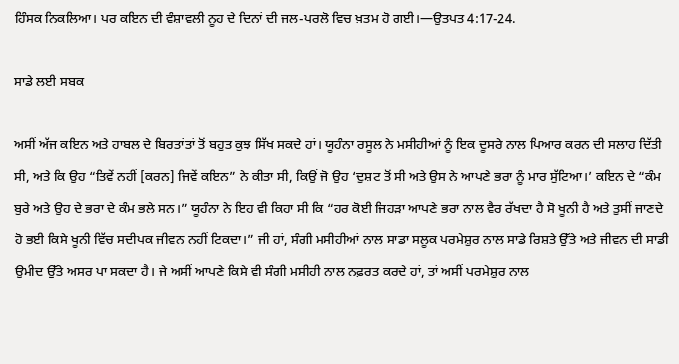ਹਿੰਸਕ ਨਿਕਲਿਆ। ਪਰ ਕਇਨ ਦੀ ਵੰਸ਼ਾਵਲੀ ਨੂਹ ਦੇ ਦਿਨਾਂ ਦੀ ਜਲ-ਪਰਲੋ ਵਿਚ ਖ਼ਤਮ ਹੋ ਗਈ।—ਉਤਪਤ 4:17-24.

ਸਾਡੇ ਲਈ ਸਬਕ

ਅਸੀਂ ਅੱਜ ਕਇਨ ਅਤੇ ਹਾਬਲ ਦੇ ਬਿਰਤਾਂਤਾਂ ਤੋਂ ਬਹੁਤ ਕੁਝ ਸਿੱਖ ਸਕਦੇ ਹਾਂ। ਯੂਹੰਨਾ ਰਸੂਲ ਨੇ ਮਸੀਹੀਆਂ ਨੂੰ ਇਕ ਦੂਸਰੇ ਨਾਲ ਪਿਆਰ ਕਰਨ ਦੀ ਸਲਾਹ ਦਿੱਤੀ ਸੀ, ਅਤੇ ਕਿ ਉਹ “ਤਿਵੇਂ ਨਹੀਂ [ਕਰਨ] ਜਿਵੇਂ ਕਇਨ” ਨੇ ਕੀਤਾ ਸੀ, ਕਿਉਂ ਜੋ ਉਹ ‘ਦੁਸ਼ਟ ਤੋਂ ਸੀ ਅਤੇ ਉਸ ਨੇ ਆਪਣੇ ਭਰਾ ਨੂੰ ਮਾਰ ਸੁੱਟਿਆ।’ ਕਇਨ ਦੇ “ਕੰਮ ਬੁਰੇ ਅਤੇ ਉਹ ਦੇ ਭਰਾ ਦੇ ਕੰਮ ਭਲੇ ਸਨ।” ਯੂਹੰਨਾ ਨੇ ਇਹ ਵੀ ਕਿਹਾ ਸੀ ਕਿ “ਹਰ ਕੋਈ ਜਿਹੜਾ ਆਪਣੇ ਭਰਾ ਨਾਲ ਵੈਰ ਰੱਖਦਾ ਹੈ ਸੋ ਖੂਨੀ ਹੈ ਅਤੇ ਤੁਸੀਂ ਜਾਣਦੇ ਹੋ ਭਈ ਕਿਸੇ ਖੂਨੀ ਵਿੱਚ ਸਦੀਪਕ ਜੀਵਨ ਨਹੀਂ ਟਿਕਦਾ।” ਜੀ ਹਾਂ, ਸੰਗੀ ਮਸੀਹੀਆਂ ਨਾਲ ਸਾਡਾ ਸਲੂਕ ਪਰਮੇਸ਼ੁਰ ਨਾਲ ਸਾਡੇ ਰਿਸ਼ਤੇ ਉੱਤੇ ਅਤੇ ਜੀਵਨ ਦੀ ਸਾਡੀ ਉਮੀਦ ਉੱਤੇ ਅਸਰ ਪਾ ਸਕਦਾ ਹੈ। ਜੇ ਅਸੀਂ ਆਪਣੇ ਕਿਸੇ ਵੀ ਸੰਗੀ ਮਸੀਹੀ ਨਾਲ ਨਫ਼ਰਤ ਕਰਦੇ ਹਾਂ, ਤਾਂ ਅਸੀਂ ਪਰਮੇਸ਼ੁਰ ਨਾਲ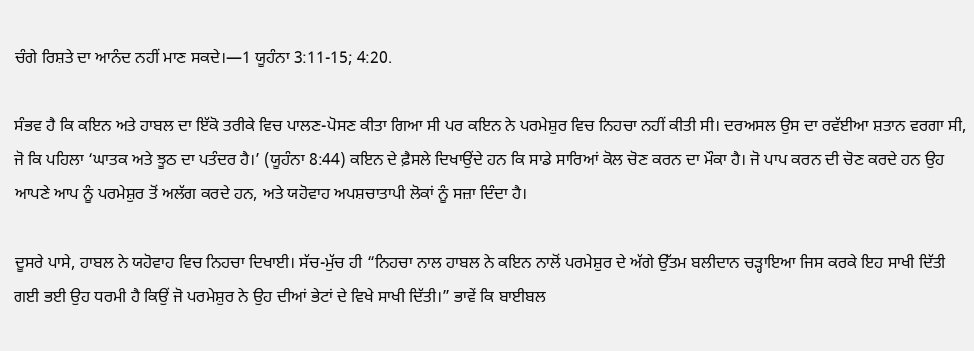ਚੰਗੇ ਰਿਸ਼ਤੇ ਦਾ ਆਨੰਦ ਨਹੀਂ ਮਾਣ ਸਕਦੇ।—1 ਯੂਹੰਨਾ 3:11-15; 4:20.

ਸੰਭਵ ਹੈ ਕਿ ਕਇਨ ਅਤੇ ਹਾਬਲ ਦਾ ਇੱਕੋ ਤਰੀਕੇ ਵਿਚ ਪਾਲਣ-ਪੋਸਣ ਕੀਤਾ ਗਿਆ ਸੀ ਪਰ ਕਇਨ ਨੇ ਪਰਮੇਸ਼ੁਰ ਵਿਚ ਨਿਹਚਾ ਨਹੀਂ ਕੀਤੀ ਸੀ। ਦਰਅਸਲ ਉਸ ਦਾ ਰਵੱਈਆ ਸ਼ਤਾਨ ਵਰਗਾ ਸੀ, ਜੋ ਕਿ ਪਹਿਲਾ ‘ਘਾਤਕ ਅਤੇ ਝੂਠ ਦਾ ਪਤੰਦਰ ਹੈ।’ (ਯੂਹੰਨਾ 8:44) ਕਇਨ ਦੇ ਫ਼ੈਸਲੇ ਦਿਖਾਉਂਦੇ ਹਨ ਕਿ ਸਾਡੇ ਸਾਰਿਆਂ ਕੋਲ ਚੋਣ ਕਰਨ ਦਾ ਮੌਕਾ ਹੈ। ਜੋ ਪਾਪ ਕਰਨ ਦੀ ਚੋਣ ਕਰਦੇ ਹਨ ਉਹ ਆਪਣੇ ਆਪ ਨੂੰ ਪਰਮੇਸ਼ੁਰ ਤੋਂ ਅਲੱਗ ਕਰਦੇ ਹਨ, ਅਤੇ ਯਹੋਵਾਹ ਅਪਸ਼ਚਾਤਾਪੀ ਲੋਕਾਂ ਨੂੰ ਸਜ਼ਾ ਦਿੰਦਾ ਹੈ।

ਦੂਸਰੇ ਪਾਸੇ, ਹਾਬਲ ਨੇ ਯਹੋਵਾਹ ਵਿਚ ਨਿਹਚਾ ਦਿਖਾਈ। ਸੱਚ-ਮੁੱਚ ਹੀ “ਨਿਹਚਾ ਨਾਲ ਹਾਬਲ ਨੇ ਕਇਨ ਨਾਲੋਂ ਪਰਮੇਸ਼ੁਰ ਦੇ ਅੱਗੇ ਉੱਤਮ ਬਲੀਦਾਨ ਚੜ੍ਹਾਇਆ ਜਿਸ ਕਰਕੇ ਇਹ ਸਾਖੀ ਦਿੱਤੀ ਗਈ ਭਈ ਉਹ ਧਰਮੀ ਹੈ ਕਿਉਂ ਜੋ ਪਰਮੇਸ਼ੁਰ ਨੇ ਉਹ ਦੀਆਂ ਭੇਟਾਂ ਦੇ ਵਿਖੇ ਸਾਖੀ ਦਿੱਤੀ।” ਭਾਵੇਂ ਕਿ ਬਾਈਬਲ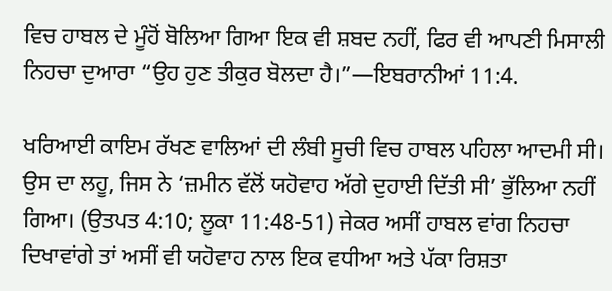ਵਿਚ ਹਾਬਲ ਦੇ ਮੂੰਹੋਂ ਬੋਲਿਆ ਗਿਆ ਇਕ ਵੀ ਸ਼ਬਦ ਨਹੀਂ, ਫਿਰ ਵੀ ਆਪਣੀ ਮਿਸਾਲੀ ਨਿਹਚਾ ਦੁਆਰਾ “ਉਹ ਹੁਣ ਤੀਕੁਰ ਬੋਲਦਾ ਹੈ।”—ਇਬਰਾਨੀਆਂ 11:4.

ਖਰਿਆਈ ਕਾਇਮ ਰੱਖਣ ਵਾਲਿਆਂ ਦੀ ਲੰਬੀ ਸੂਚੀ ਵਿਚ ਹਾਬਲ ਪਹਿਲਾ ਆਦਮੀ ਸੀ। ਉਸ ਦਾ ਲਹੂ, ਜਿਸ ਨੇ ‘ਜ਼ਮੀਨ ਵੱਲੋਂ ਯਹੋਵਾਹ ਅੱਗੇ ਦੁਹਾਈ ਦਿੱਤੀ ਸੀ’ ਭੁੱਲਿਆ ਨਹੀਂ ਗਿਆ। (ਉਤਪਤ 4:10; ਲੂਕਾ 11:48-51) ਜੇਕਰ ਅਸੀਂ ਹਾਬਲ ਵਾਂਗ ਨਿਹਚਾ ਦਿਖਾਵਾਂਗੇ ਤਾਂ ਅਸੀਂ ਵੀ ਯਹੋਵਾਹ ਨਾਲ ਇਕ ਵਧੀਆ ਅਤੇ ਪੱਕਾ ਰਿਸ਼ਤਾ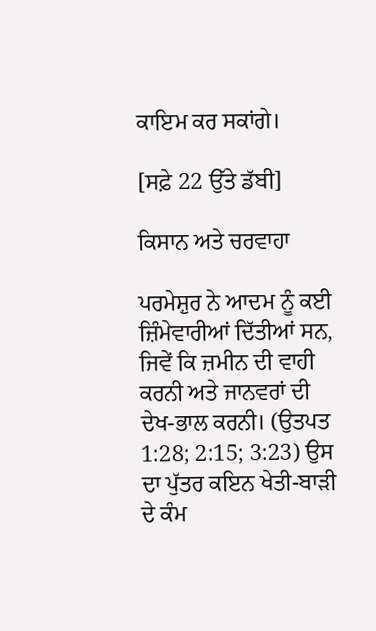ਕਾਇਮ ਕਰ ਸਕਾਂਗੇ।

[ਸਫ਼ੇ 22 ਉੱਤੇ ਡੱਬੀ]

ਕਿਸਾਨ ਅਤੇ ਚਰਵਾਹਾ

ਪਰਮੇਸ਼ੁਰ ਨੇ ਆਦਮ ਨੂੰ ਕਈ ਜ਼ਿੰਮੇਵਾਰੀਆਂ ਦਿੱਤੀਆਂ ਸਨ, ਜਿਵੇਂ ਕਿ ਜ਼ਮੀਨ ਦੀ ਵਾਹੀ ਕਰਨੀ ਅਤੇ ਜਾਨਵਰਾਂ ਦੀ ਦੇਖ-ਭਾਲ ਕਰਨੀ। (ਉਤਪਤ 1:28; 2:15; 3:23) ਉਸ ਦਾ ਪੁੱਤਰ ਕਇਨ ਖੇਤੀ-ਬਾੜੀ ਦੇ ਕੰਮ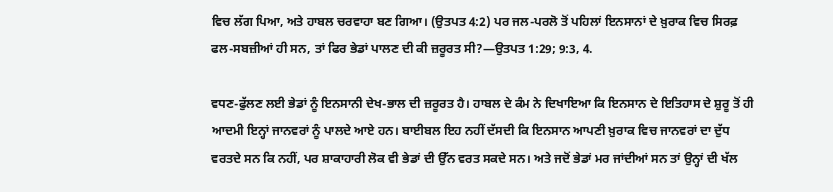ਵਿਚ ਲੱਗ ਪਿਆ, ਅਤੇ ਹਾਬਲ ਚਰਵਾਹਾ ਬਣ ਗਿਆ। (ਉਤਪਤ 4:2) ਪਰ ਜਲ-ਪਰਲੋ ਤੋਂ ਪਹਿਲਾਂ ਇਨਸਾਨਾਂ ਦੇ ਖ਼ੁਰਾਕ ਵਿਚ ਸਿਰਫ਼ ਫਲ-ਸਬਜ਼ੀਆਂ ਹੀ ਸਨ, ਤਾਂ ਫਿਰ ਭੇਡਾਂ ਪਾਲਣ ਦੀ ਕੀ ਜ਼ਰੂਰਤ ਸੀ?—ਉਤਪਤ 1:29; 9:3, 4.

ਵਧਣ-ਫੁੱਲਣ ਲਈ ਭੇਡਾਂ ਨੂੰ ਇਨਸਾਨੀ ਦੇਖ-ਭਾਲ ਦੀ ਜ਼ਰੂਰਤ ਹੈ। ਹਾਬਲ ਦੇ ਕੰਮ ਨੇ ਦਿਖਾਇਆ ਕਿ ਇਨਸਾਨ ਦੇ ਇਤਿਹਾਸ ਦੇ ਸ਼ੁਰੂ ਤੋਂ ਹੀ ਆਦਮੀ ਇਨ੍ਹਾਂ ਜਾਨਵਰਾਂ ਨੂੰ ਪਾਲਦੇ ਆਏ ਹਨ। ਬਾਈਬਲ ਇਹ ਨਹੀਂ ਦੱਸਦੀ ਕਿ ਇਨਸਾਨ ਆਪਣੀ ਖ਼ੁਰਾਕ ਵਿਚ ਜਾਨਵਰਾਂ ਦਾ ਦੁੱਧ ਵਰਤਦੇ ਸਨ ਕਿ ਨਹੀਂ, ਪਰ ਸ਼ਾਕਾਹਾਰੀ ਲੋਕ ਵੀ ਭੇਡਾਂ ਦੀ ਉੱਨ ਵਰਤ ਸਕਦੇ ਸਨ। ਅਤੇ ਜਦੋਂ ਭੇਡਾਂ ਮਰ ਜਾਂਦੀਆਂ ਸਨ ਤਾਂ ਉਨ੍ਹਾਂ ਦੀ ਖੱਲ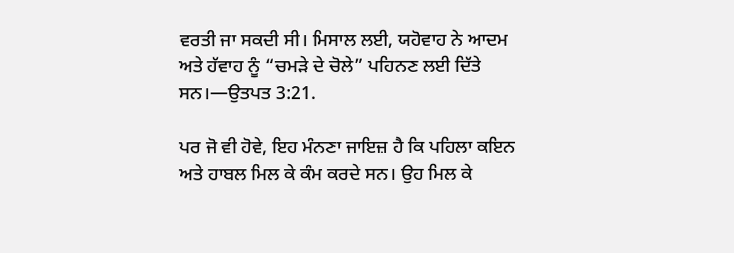ਵਰਤੀ ਜਾ ਸਕਦੀ ਸੀ। ਮਿਸਾਲ ਲਈ, ਯਹੋਵਾਹ ਨੇ ਆਦਮ ਅਤੇ ਹੱਵਾਹ ਨੂੰ “ਚਮੜੇ ਦੇ ਚੋਲੇ” ਪਹਿਨਣ ਲਈ ਦਿੱਤੇ ਸਨ।—ਉਤਪਤ 3:21.

ਪਰ ਜੋ ਵੀ ਹੋਵੇ, ਇਹ ਮੰਨਣਾ ਜਾਇਜ਼ ਹੈ ਕਿ ਪਹਿਲਾ ਕਇਨ ਅਤੇ ਹਾਬਲ ਮਿਲ ਕੇ ਕੰਮ ਕਰਦੇ ਸਨ। ਉਹ ਮਿਲ ਕੇ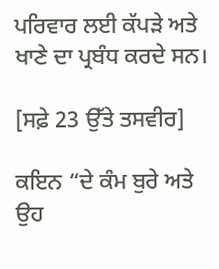ਪਰਿਵਾਰ ਲਈ ਕੱਪੜੇ ਅਤੇ ਖਾਣੇ ਦਾ ਪ੍ਰਬੰਧ ਕਰਦੇ ਸਨ।

[ਸਫ਼ੇ 23 ਉੱਤੇ ਤਸਵੀਰ]

ਕਇਨ “ਦੇ ਕੰਮ ਬੁਰੇ ਅਤੇ ਉਹ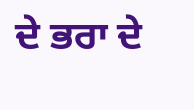ਦੇ ਭਰਾ ਦੇ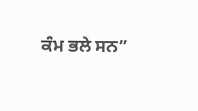ਕੰਮ ਭਲੇ ਸਨ”